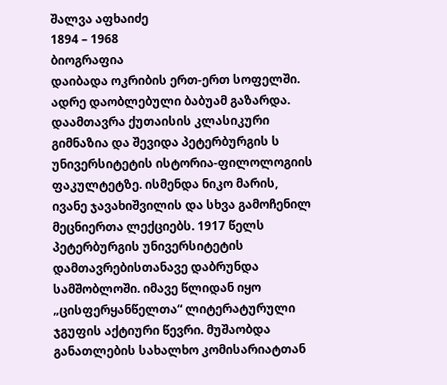შალვა აფხაიძე
1894 – 1968
ბიოგრაფია
დაიბადა ოკრიბის ერთ-ერთ სოფელში. ადრე დაობლებული ბაბუამ გაზარდა. დაამთავრა ქუთაისის კლასიკური გიმნაზია და შევიდა პეტერბურგის ს უნივერსიტეტის ისტორია-ფილოლოგიის ფაკულტეტზე. ისმენდა ნიკო მარის, ივანე ჯავახიშვილის და სხვა გამოჩენილ მეცნიერთა ლექციებს. 1917 წელს პეტერბურგის უნივერსიტეტის დამთავრებისთანავე დაბრუნდა სამშობლოში. იმავე წლიდან იყო „ცისფერყანწელთა“ ლიტერატურული ჯგუფის აქტიური წევრი. მუშაობდა განათლების სახალხო კომისარიატთან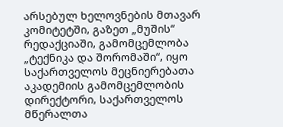არსებულ ხელოვნების მთავარ კომიტეტში, გაზეთ „მუშის“ რედაქციაში, გამომცემლობა „ტექნიკა და შორომაში“, იყო საქართველოს მეცნიერებათა აკადემიის გამომცემლობის დირექტორი, საქართველოს მწერალთა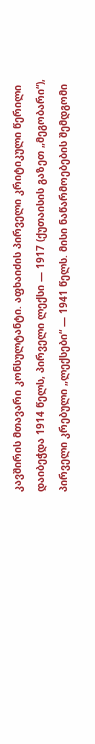კავშირის მთავარი კონსულტანტი. აფხაიძის პირველი კრიტიკული წერილი დაიბეჭდა 1914 წელს, პირველი ლექსი — 1917 (ქუთაისის გაზეთ „მეგობარი“), პირველი კრებული „ლექსები“ — 1941 წელს. მისი ნაწარმოებების შემდგომი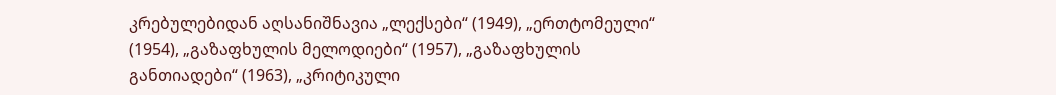კრებულებიდან აღსანიშნავია „ლექსები“ (1949), „ერთტომეული“ (1954), „გაზაფხულის მელოდიები“ (1957), „გაზაფხულის განთიადები“ (1963), „კრიტიკული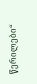წერილები“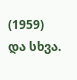(1959) და სხვა.